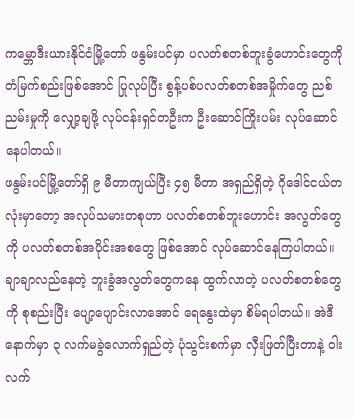ကမ္ဘောဒီးယားနိုင်ငံမြို့တော် ဖနွမ်းပင်မှာ ပလတ်စတစ်ဘူးခွံဟောင်းတွေကို တံမြက်စည်းဖြစ်အောင် ပြုလုပ်ပြီး စွန့်ပစ်ပလတ်စတစ်အမှိုက်တွေ ညစ်ညမ်းမှုကို လျှော့ချဖို့ လုပ်ငန်းရှင်တဦးက ဦးဆောင်ကြိုးပမ်း လုပ်ဆောင်နေပါတယ်။
ဖနွမ်းပင်မြို့တော်ရှိ ၉ မီတာကျယ်ပြီး ၄၅ မီတာ အရှည်ရှိတဲ့ ဂိုဒေါင်ငယ်တလုံးမှာတော့ အလုပ်သမားတစုဟာ ပလတ်စတစ်ဘူးဟောင်း အလွတ်တွေကို ပလတ်စတစ်အပိုင်းအစတွေ ဖြစ်အောင် လုပ်ဆောင်နေကြပါတယ်။
ချာချာလည်နေတဲ့ ဘူးခွံအလွတ်တွေကနေ ထွက်လာတဲ့ ပလတ်စတစ်တွေကို စုစည်းပြီး ပျော့ပျောင်းလာအောင် ရေနွေးထဲမှာ စိမ်ရပါတယ်။ အဲဒီနောက်မှာ ၃ လက်မခွဲလောက်ရှည်တဲ့ ပုံသွင်းစက်မှာ လှီးဖြတ်ပြီးတာနဲ့ ဝါးလက်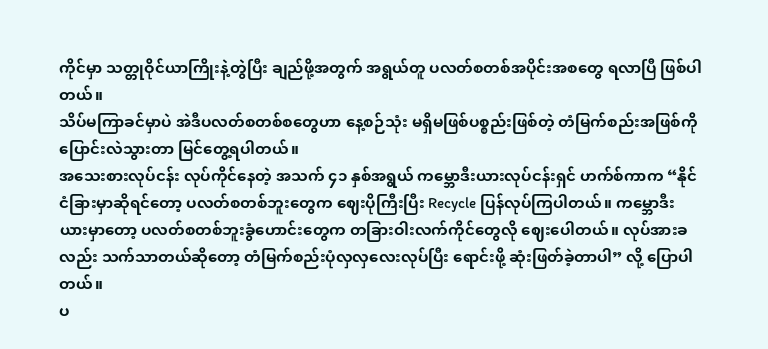ကိုင်မှာ သတ္တုဝိုင်ယာကြိုးနဲ့တွဲပြီး ချည်ဖို့အတွက် အရွယ်တူ ပလတ်စတစ်အပိုင်းအစတွေ ရလာပြီ ဖြစ်ပါတယ်။
သိပ်မကြာခင်မှာပဲ အဲဒီပလတ်စတစ်စတွေဟာ နေ့စဉ်သုံး မရှိမဖြစ်ပစ္စည်းဖြစ်တဲ့ တံမြက်စည်းအဖြစ်ကို ပြောင်းလဲသွားတာ မြင်တွေ့ရပါတယ်။
အသေးစားလုပ်ငန်း လုပ်ကိုင်နေတဲ့ အသက် ၄၁ နှစ်အရွယ် ကမ္ဘောဒီးယားလုပ်ငန်းရှင် ဟက်စ်ကာက “နိုင်ငံခြားမှာဆိုရင်တော့ ပလတ်စတစ်ဘူးတွေက ဈေးပိုကြီးပြီး Recycle ပြန်လုပ်ကြပါတယ်။ ကမ္ဘောဒီးယားမှာတော့ ပလတ်စတစ်ဘူးခွံဟောင်းတွေက တခြားဝါးလက်ကိုင်တွေလို ဈေးပေါတယ်။ လုပ်အားခလည်း သက်သာတယ်ဆိုတော့ တံမြက်စည်းပုံလှလှလေးလုပ်ပြီး ရောင်းဖို့ ဆုံးဖြတ်ခဲ့တာပါ” လို့ ပြောပါတယ်။
ပ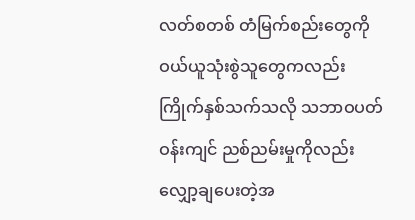လတ်စတစ် တံမြက်စည်းတွေကို ဝယ်ယူသုံးစွဲသူတွေကလည်း ကြိုက်နှစ်သက်သလို သဘာဝပတ်ဝန်းကျင် ညစ်ညမ်းမှုကိုလည်း လျှော့ချပေးတဲ့အ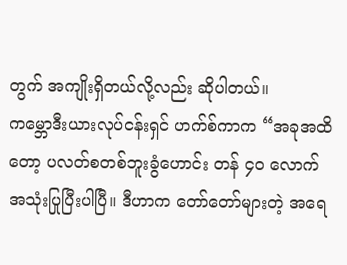တွက် အကျိုးရှိတယ်လို့လည်း ဆိုပါတယ်။
ကမ္ဘောဒီးယားလုပ်ငန်းရှင် ဟက်စ်ကာက “အခုအထိတော့ ပလတ်စတစ်ဘူးခွံဟောင်း တန် ၄၀ လောက် အသုံးပြုပြီးပါပြီ။ ဒီဟာက တော်တော်များတဲ့ အရေ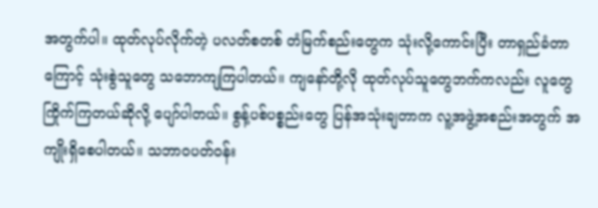အတွက်ပါ။ ထုတ်လုပ်လိုက်တဲ့ ပလတ်စတစ် တံမြက်စည်းတွေက သုံးလို့ကောင်းပြီး တာရှည်ခံတာကြောင့် သုံးစွဲသူတွေ သဘောကျကြပါတယ်။ ကျနော်တို့လို ထုတ်လုပ်သူတွေဘက်ကလည်း လူတွေကြိုက်ကြတယ်ဆိုလို့ ပျော်ပါတယ်။ စွန့်ပစ်ပစ္စည်းတွေ ပြန်အသုံးချတာက လူ့အဖွဲ့အစည်းအတွက် အကျိုးရှိစေပါတယ်။ သဘာဝပတ်ဝန်း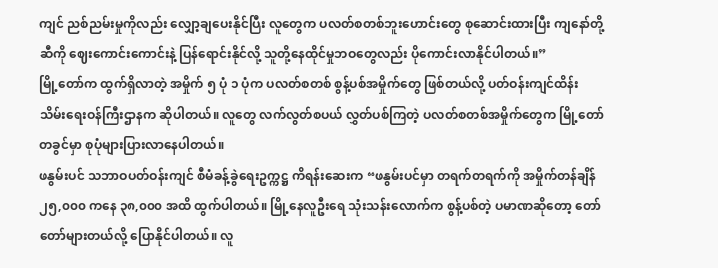ကျင် ညစ်ညမ်းမှုကိုလည်း လျှော့ချပေးနိုင်ပြီး လူတွေက ပလတ်စတစ်ဘူးဟောင်းတွေ စုဆောင်းထားပြီး ကျနော်တို့ဆီကို ဈေးကောင်းကောင်းနဲ့ ပြန်ရောင်းနိုင်လို့ သူတို့နေထိုင်မှုဘဝတွေလည်း ပိုကောင်းလာနိုင်ပါတယ်။”
မြို့တော်က ထွက်ရှိလာတဲ့ အမှိုက် ၅ ပုံ ၁ ပုံက ပလတ်စတစ် စွန့်ပစ်အမှိုက်တွေ ဖြစ်တယ်လို့ ပတ်ဝန်းကျင်ထိန်းသိမ်းရေးဝန်ကြီးဌာနက ဆိုပါတယ်။ လူတွေ လက်လွတ်စပယ် လွှတ်ပစ်ကြတဲ့ ပလတ်စတစ်အမှိုက်တွေက မြို့တော်တခွင်မှာ စုပုံများပြားလာနေပါတယ်။
ဖနွမ်းပင် သဘာဝပတ်ဝန်းကျင် စီမံခန့်ခွဲရေးဥက္ကဋ္ဌ ကိရန်းဆေးက “ဖနွမ်းပင်မှာ တရက်တရက်ကို အမှိုက်တန်ချိန် ၂၅,၀၀၀ ကနေ ၃၈,၀၀၀ အထိ ထွက်ပါတယ်။ မြို့နေလူဦးရေ သုံးသန်းလောက်က စွန့်ပစ်တဲ့ ပမာဏဆိုတော့ တော်တော်များတယ်လို့ ပြောနိုင်ပါတယ်။ လူ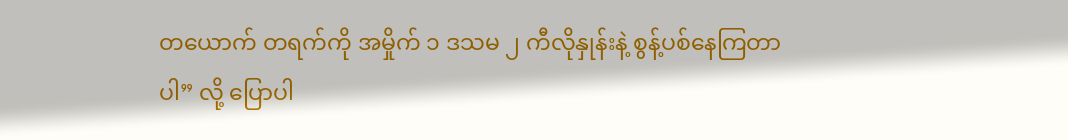တယောက် တရက်ကို အမှိုက် ၁ ဒသမ ၂ ကီလိုနှုန်းနဲ့ စွန့်ပစ်နေကြတာပါ” လို့ ပြောပါ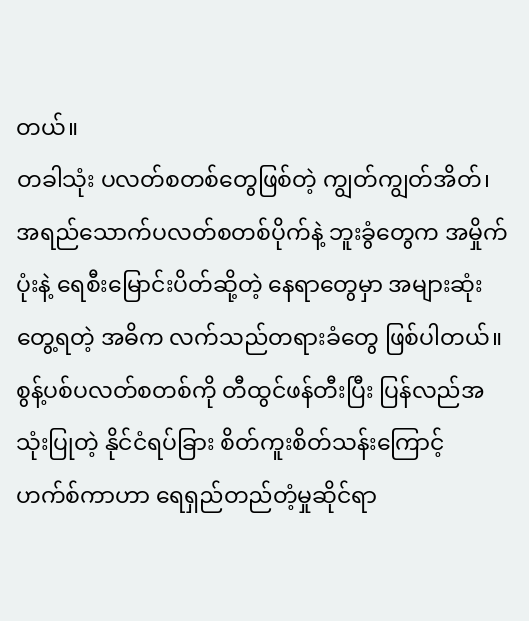တယ်။
တခါသုံး ပလတ်စတစ်တွေဖြစ်တဲ့ ကျွတ်ကျွတ်အိတ်၊ အရည်သောက်ပလတ်စတစ်ပိုက်နဲ့ ဘူးခွံတွေက အမှိုက်ပုံးနဲ့ ရေစီးမြောင်းပိတ်ဆို့တဲ့ နေရာတွေမှာ အများဆုံးတွေ့ရတဲ့ အဓိက လက်သည်တရားခံတွေ ဖြစ်ပါတယ်။
စွန့်ပစ်ပလတ်စတစ်ကို တီထွင်ဖန်တီးပြီး ပြန်လည်အသုံးပြုတဲ့ နိုင်ငံရပ်ခြား စိတ်ကူးစိတ်သန်းကြောင့် ဟက်စ်ကာဟာ ရေရှည်တည်တံ့မှုဆိုင်ရာ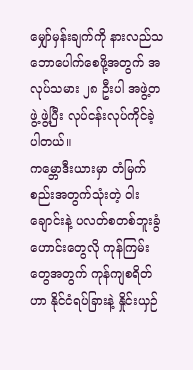မျှော်မှန်းချက်ကို နားလည်သဘောပေါက်စေဖို့အတွက် အလုပ်သမား ၂၈ ဦးပါ အဖွဲ့တဖွဲ့ ဖွဲ့ပြီး လုပ်ငန်းလုပ်ကိုင်ခဲ့ပါတယ်။
ကမ္ဘောဒီးယားမှာ တံမြက်စည်းအတွက်သုံးတဲ့ ဝါးချောင်းနဲ့ ပလတ်စတစ်ဘူးခွံဟောင်းတွေလို ကုန်ကြမ်းတွေအတွက် ကုန်ကျစရိတ်ဟာ နိုင်ငံရပ်ခြားနဲ့ နှိုင်းယှဉ်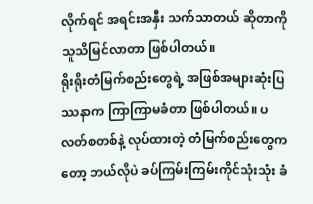လိုက်ရင် အရင်းအနှီး သက်သာတယ် ဆိုတာကို သူသိမြင်လာတာ ဖြစ်ပါတယ်။
ရိုးရိုးတံမြက်စည်းတွေရဲ့ အဖြစ်အများဆုံးပြဿနာက ကြာကြာမခံတာ ဖြစ်ပါတယ်။ ပလတ်စတစ်နဲ့ လုပ်ထားတဲ့ တံမြက်စည်းတွေကတော့ ဘယ်လိုပဲ ခပ်ကြမ်းကြမ်းကိုင်သုံးသုံး ခံ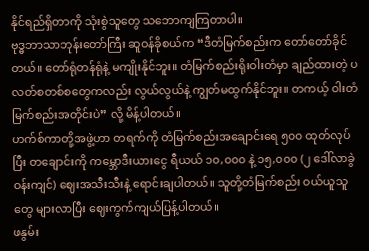နိုင်ရည်ရှိတာကို သုံးစွဲသူတွေ သဘောကျကြတာပါ။
ဗုဒ္ဓဘာသာဘုန်းတော်ကြီး ဆူဝန်ခိုစယ်က “ဒီတံမြက်စည်းက တော်တော်ခိုင်တယ်။ တော်ရုံတန်ရုံနဲ့ မကျိုးနိုင်ဘူး။ တံမြက်စည်းရိုးဝါးတံမှာ ချည်ထားတဲ့ ပလတ်စတစ်စတွေကလည်း လွယ်လွယ်နဲ့ ကျွတ်မထွက်နိုင်ဘူး။ တကယ့် ဝါးတံမြက်စည်းအတိုင်းပဲ” လို့ မိန့်ပါတယ်။
ဟက်စ်ကာတို့အဖွဲ့ဟာ တရက်ကို တံမြက်စည်းအချောင်းရေ ၅၀၀ ထုတ်လုပ်ပြီး တချောင်းကို ကမ္ဘောဒီးယားငွေ ရီယယ် ၁၀,၀၀၀ နဲ့ ၁၅,၀၀၀ (၂ ဒေါ်လာခွဲဝန်းကျင်) ဈေးအသီးသီးနဲ့ ရောင်းချပါတယ်။ သူတို့တံမြက်စည်း ဝယ်ယူသူတွေ များလာပြီး ဈေးကွက်ကျယ်ပြန့်ပါတယ်။
ဖနွမ်း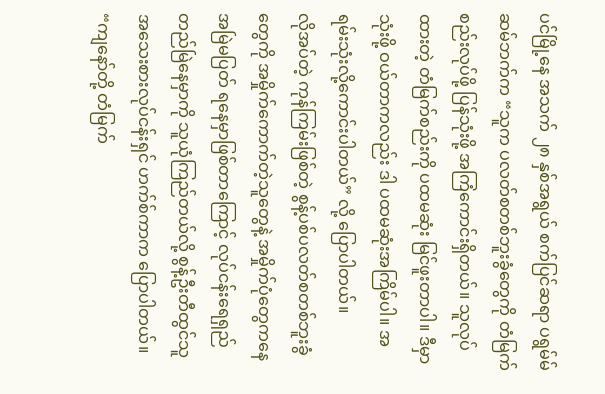ပင်မြို့နေ အသက် ၂၈ နှစ်အရွယ် စက်ပြင်ဆရာ ပရွမ်မ်ဆမ်ဘက်က “သူက ပလတ်စတစ်ဘူးခွံတွေကို တံမြက်စည်းလုပ်ဖို့ ပြန်သုံးဖို့ အကြံကောင်းရှိတယ်။ သူလုပ်ထားတဲ့ တံမြက်စည်းကို ပထမဆုံး မြင်ဖူးတာပါ။ ဒီမှာသုံးဖို့ ဝယ်တာကလည်း ဒါ ပထမဆုံးအကြိမ်ပါ။ အရမ်းသုံးလို့ကောင်းပါတယ်” လို့ ပြောပါတယ်။
လိုအပ်တဲ့ ကုန်ကြမ်းဖြစ်တဲ့ စွန့်ပစ်ပလတ်စတစ်ဘူးခွံတွေကို အမှိုက်ကောက်တဲ့သူတွေနဲ့ အမှိုက်ပုံတွေကနေ အမြဲမပြတ် ရနေမှာဖြစ်တာကြောင့် လုပ်ငန်းရေရှည်တည်မြဲနေမှာကို သူယုံကြည်တယ်လို့ စွန့်ဦးတီထွင်သူ အသေးစားလုပ်ငန်းရှင် ဟက်စ်ကာက ပြောပါတယ်။
“ကျနော်တို့ တံမြက်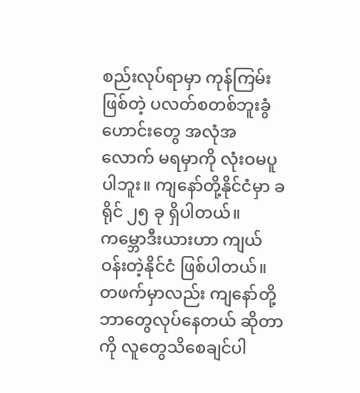စည်းလုပ်ရာမှာ ကုန်ကြမ်းဖြစ်တဲ့ ပလတ်စတစ်ဘူးခွံဟောင်းတွေ အလုံအလောက် မရမှာကို လုံးဝမပူပါဘူး။ ကျနော်တို့နိုင်ငံမှာ ခရိုင် ၂၅ ခု ရှိပါတယ်။ ကမ္ဘောဒီးယားဟာ ကျယ်ဝန်းတဲ့နိုင်ငံ ဖြစ်ပါတယ်။ တဖက်မှာလည်း ကျနော်တို့ ဘာတွေလုပ်နေတယ် ဆိုတာကို လူတွေသိစေချင်ပါ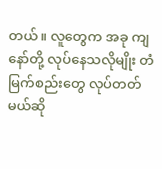တယ်။ လူတွေက အခု ကျနော်တို့ လုပ်နေသလိုမျိုး တံမြက်စည်းတွေ လုပ်တတ်မယ်ဆို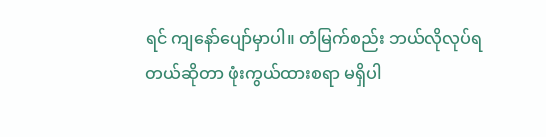ရင် ကျနော်ပျော်မှာပါ။ တံမြက်စည်း ဘယ်လိုလုပ်ရတယ်ဆိုတာ ဖုံးကွယ်ထားစရာ မရှိပါ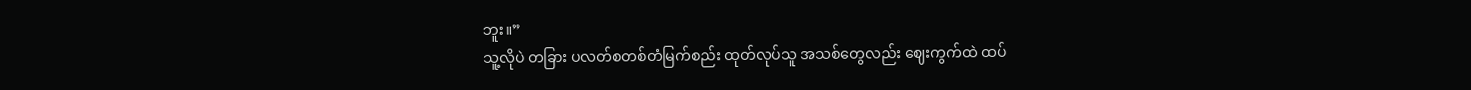ဘူး။”
သူ့လိုပဲ တခြား ပလတ်စတစ်တံမြက်စည်း ထုတ်လုပ်သူ အသစ်တွေလည်း ဈေးကွက်ထဲ ထပ်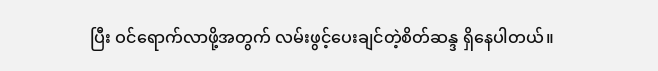ပြီး ဝင်ရောက်လာဖို့အတွက် လမ်းဖွင့်ပေးချင်တဲ့စိတ်ဆန္ဒ ရှိနေပါတယ်။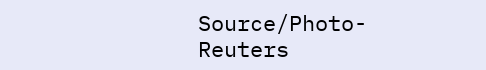Source/Photo-Reuters